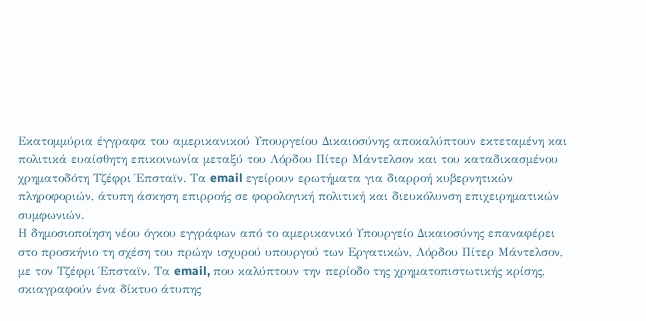Εκατομμύρια έγγραφα του αμερικανικού Υπουργείου Δικαιοσύνης αποκαλύπτουν εκτεταμένη και πολιτικά ευαίσθητη επικοινωνία μεταξύ του Λόρδου Πίτερ Μάντελσον και του καταδικασμένου χρηματοδότη Τζέφρι Έπσταϊν. Τα email εγείρουν ερωτήματα για διαρροή κυβερνητικών πληροφοριών, άτυπη άσκηση επιρροής σε φορολογική πολιτική και διευκόλυνση επιχειρηματικών συμφωνιών.
Η δημοσιοποίηση νέου όγκου εγγράφων από το αμερικανικό Υπουργείο Δικαιοσύνης επαναφέρει στο προσκήνιο τη σχέση του πρώην ισχυρού υπουργού των Εργατικών, Λόρδου Πίτερ Μάντελσον, με τον Τζέφρι Έπσταϊν. Τα email, που καλύπτουν την περίοδο της χρηματοπιστωτικής κρίσης, σκιαγραφούν ένα δίκτυο άτυπης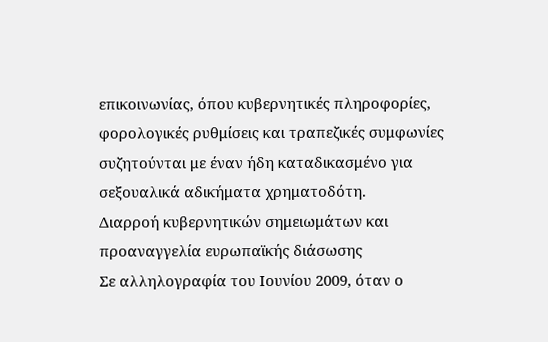επικοινωνίας, όπου κυβερνητικές πληροφορίες, φορολογικές ρυθμίσεις και τραπεζικές συμφωνίες συζητούνται με έναν ήδη καταδικασμένο για σεξουαλικά αδικήματα χρηματοδότη.
Διαρροή κυβερνητικών σημειωμάτων και προαναγγελία ευρωπαϊκής διάσωσης
Σε αλληλογραφία του Ιουνίου 2009, όταν ο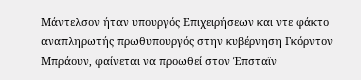Μάντελσον ήταν υπουργός Επιχειρήσεων και ντε φάκτο αναπληρωτής πρωθυπουργός στην κυβέρνηση Γκόρντον Μπράουν, φαίνεται να προωθεί στον Έπσταϊν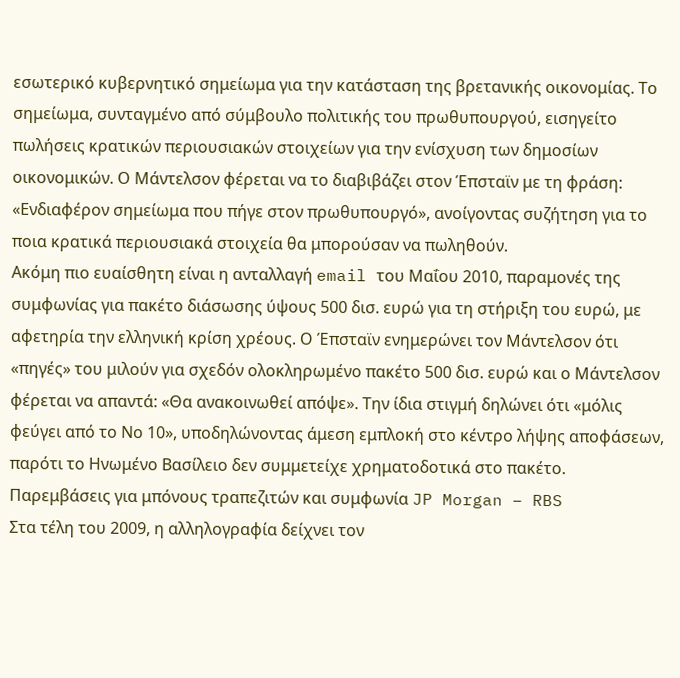εσωτερικό κυβερνητικό σημείωμα για την κατάσταση της βρετανικής οικονομίας. Το σημείωμα, συνταγμένο από σύμβουλο πολιτικής του πρωθυπουργού, εισηγείτο πωλήσεις κρατικών περιουσιακών στοιχείων για την ενίσχυση των δημοσίων οικονομικών. Ο Μάντελσον φέρεται να το διαβιβάζει στον Έπσταϊν με τη φράση: «Ενδιαφέρον σημείωμα που πήγε στον πρωθυπουργό», ανοίγοντας συζήτηση για το ποια κρατικά περιουσιακά στοιχεία θα μπορούσαν να πωληθούν.
Ακόμη πιο ευαίσθητη είναι η ανταλλαγή email του Μαΐου 2010, παραμονές της συμφωνίας για πακέτο διάσωσης ύψους 500 δισ. ευρώ για τη στήριξη του ευρώ, με αφετηρία την ελληνική κρίση χρέους. Ο Έπσταϊν ενημερώνει τον Μάντελσον ότι «πηγές» του μιλούν για σχεδόν ολοκληρωμένο πακέτο 500 δισ. ευρώ και ο Μάντελσον φέρεται να απαντά: «Θα ανακοινωθεί απόψε». Την ίδια στιγμή δηλώνει ότι «μόλις φεύγει από το Νο 10», υποδηλώνοντας άμεση εμπλοκή στο κέντρο λήψης αποφάσεων, παρότι το Ηνωμένο Βασίλειο δεν συμμετείχε χρηματοδοτικά στο πακέτο.
Παρεμβάσεις για μπόνους τραπεζιτών και συμφωνία JP Morgan – RBS
Στα τέλη του 2009, η αλληλογραφία δείχνει τον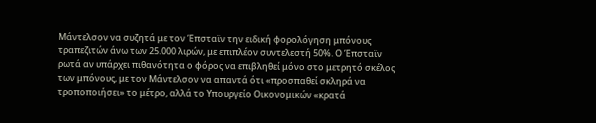Μάντελσον να συζητά με τον Έπσταϊν την ειδική φορολόγηση μπόνους τραπεζιτών άνω των 25.000 λιρών, με επιπλέον συντελεστή 50%. Ο Έπσταϊν ρωτά αν υπάρχει πιθανότητα ο φόρος να επιβληθεί μόνο στο μετρητό σκέλος των μπόνους, με τον Μάντελσον να απαντά ότι «προσπαθεί σκληρά να τροποποιήσει» το μέτρο, αλλά το Υπουργείο Οικονομικών «κρατά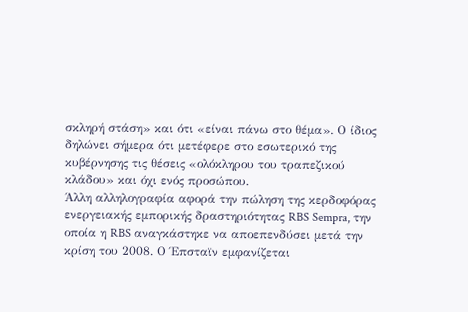σκληρή στάση» και ότι «είναι πάνω στο θέμα». Ο ίδιος δηλώνει σήμερα ότι μετέφερε στο εσωτερικό της κυβέρνησης τις θέσεις «ολόκληρου του τραπεζικού κλάδου» και όχι ενός προσώπου.
Άλλη αλληλογραφία αφορά την πώληση της κερδοφόρας ενεργειακής εμπορικής δραστηριότητας RBS Sempra, την οποία η RBS αναγκάστηκε να αποεπενδύσει μετά την κρίση του 2008. Ο Έπσταϊν εμφανίζεται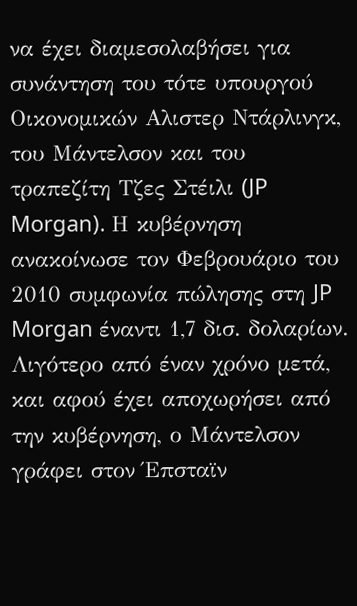να έχει διαμεσολαβήσει για συνάντηση του τότε υπουργού Οικονομικών Αλιστερ Ντάρλινγκ, του Μάντελσον και του τραπεζίτη Τζες Στέιλι (JP Morgan). Η κυβέρνηση ανακοίνωσε τον Φεβρουάριο του 2010 συμφωνία πώλησης στη JP Morgan έναντι 1,7 δισ. δολαρίων. Λιγότερο από έναν χρόνο μετά, και αφού έχει αποχωρήσει από την κυβέρνηση, ο Μάντελσον γράφει στον Έπσταϊν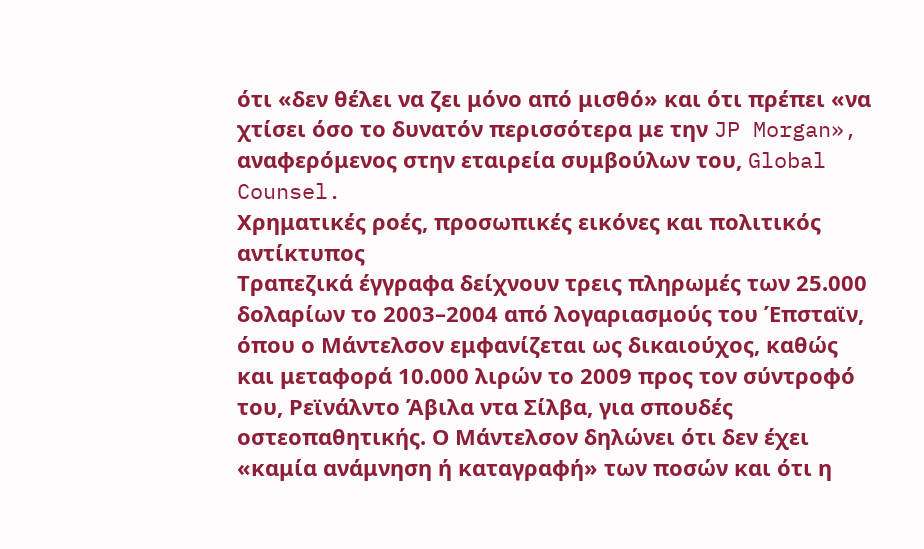ότι «δεν θέλει να ζει μόνο από μισθό» και ότι πρέπει «να χτίσει όσο το δυνατόν περισσότερα με την JP Morgan», αναφερόμενος στην εταιρεία συμβούλων του, Global Counsel.
Χρηματικές ροές, προσωπικές εικόνες και πολιτικός αντίκτυπος
Τραπεζικά έγγραφα δείχνουν τρεις πληρωμές των 25.000 δολαρίων το 2003–2004 από λογαριασμούς του Έπσταϊν, όπου ο Μάντελσον εμφανίζεται ως δικαιούχος, καθώς και μεταφορά 10.000 λιρών το 2009 προς τον σύντροφό του, Ρεϊνάλντο Άβιλα ντα Σίλβα, για σπουδές οστεοπαθητικής. Ο Μάντελσον δηλώνει ότι δεν έχει «καμία ανάμνηση ή καταγραφή» των ποσών και ότι η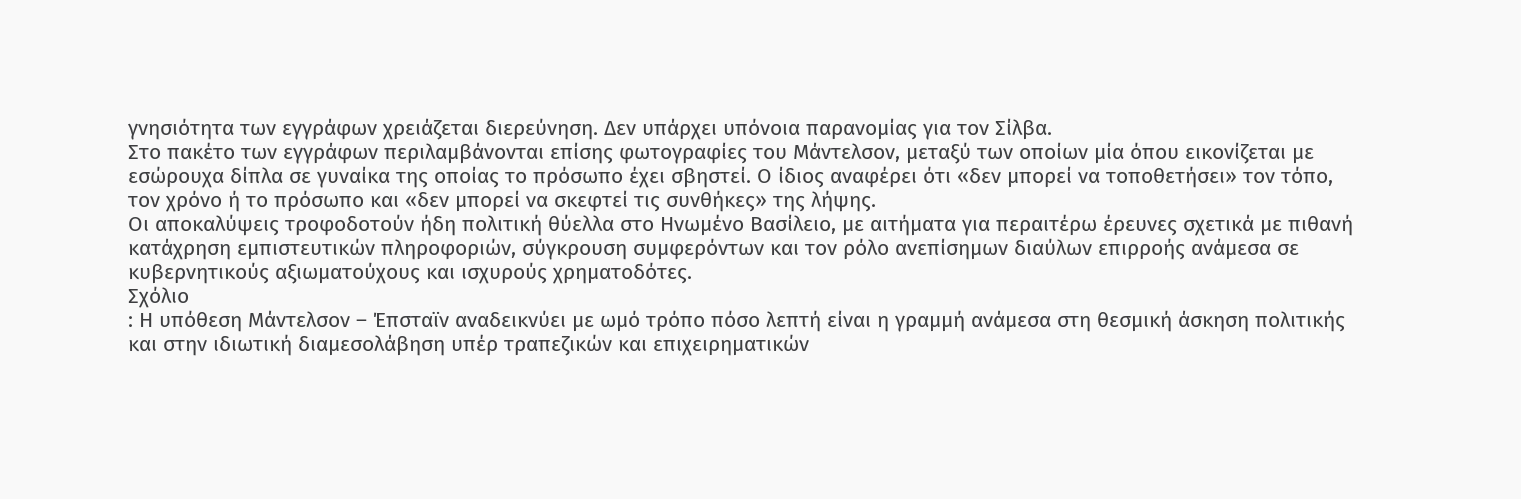γνησιότητα των εγγράφων χρειάζεται διερεύνηση. Δεν υπάρχει υπόνοια παρανομίας για τον Σίλβα.
Στο πακέτο των εγγράφων περιλαμβάνονται επίσης φωτογραφίες του Μάντελσον, μεταξύ των οποίων μία όπου εικονίζεται με εσώρουχα δίπλα σε γυναίκα της οποίας το πρόσωπο έχει σβηστεί. Ο ίδιος αναφέρει ότι «δεν μπορεί να τοποθετήσει» τον τόπο, τον χρόνο ή το πρόσωπο και «δεν μπορεί να σκεφτεί τις συνθήκες» της λήψης.
Οι αποκαλύψεις τροφοδοτούν ήδη πολιτική θύελλα στο Ηνωμένο Βασίλειο, με αιτήματα για περαιτέρω έρευνες σχετικά με πιθανή κατάχρηση εμπιστευτικών πληροφοριών, σύγκρουση συμφερόντων και τον ρόλο ανεπίσημων διαύλων επιρροής ανάμεσα σε κυβερνητικούς αξιωματούχους και ισχυρούς χρηματοδότες.
Σχόλιο
: Η υπόθεση Μάντελσον – Έπσταϊν αναδεικνύει με ωμό τρόπο πόσο λεπτή είναι η γραμμή ανάμεσα στη θεσμική άσκηση πολιτικής και στην ιδιωτική διαμεσολάβηση υπέρ τραπεζικών και επιχειρηματικών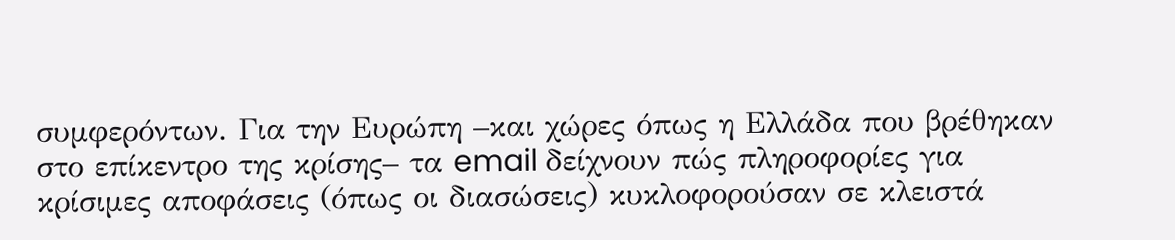συμφερόντων. Για την Ευρώπη –και χώρες όπως η Ελλάδα που βρέθηκαν στο επίκεντρο της κρίσης– τα email δείχνουν πώς πληροφορίες για κρίσιμες αποφάσεις (όπως οι διασώσεις) κυκλοφορούσαν σε κλειστά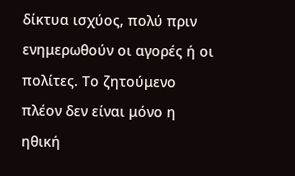δίκτυα ισχύος, πολύ πριν ενημερωθούν οι αγορές ή οι πολίτες. Το ζητούμενο πλέον δεν είναι μόνο η ηθική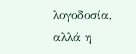λογοδοσία, αλλά η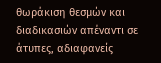θωράκιση θεσμών και διαδικασιών απέναντι σε άτυπες, αδιαφανείς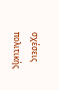σχέσεις πολιτικής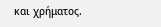και χρήματος.